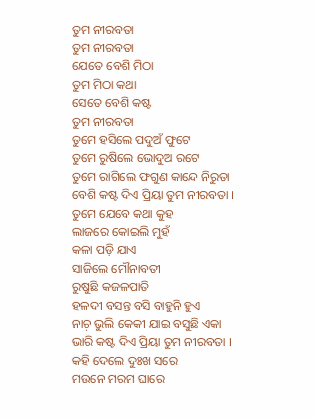ତୁମ ନୀରବତା
ତୁମ ନୀରବତା
ଯେତେ ବେଶି ମିଠା
ତୁମ ମିଠା କଥା
ସେତେ ବେଶି କଷ୍ଟ
ତୁମ ନୀରବତା
ତୁମେ ହସିଲେ ପଦୁଅଁ ଫୁଟେ
ତୁମେ ରୁଷିଲେ ଭୋଦୁଅ ରଟେ
ତୁମେ ରାଗିଲେ ଫଗୁଣ କାନ୍ଦେ ନିରୁତା
ବେଶି କଷ୍ଟ ଦିଏ ପ୍ରିୟା ତୁମ ନୀରବତା ।
ତୁମେ ଯେବେ କଥା କୁହ
ଲାଜରେ କୋଇଲି ମୁହଁ
କଳା ପଡ଼ି ଯାଏ
ସାଜିଲେ ମୌନାବତୀ
ରୁଷୁଛି କଜଳପାତି
ହଳଦୀ ବସନ୍ତ ବସି ବାହୁନି ହୁଏ
ନାଚ଼ ଭୁଲି କେକୀ ଯାଇ ବସୁଛି ଏକା
ଭାରି କଷ୍ଟ ଦିଏ ପ୍ରିୟା ତୁମ ନୀରବତା ।
କହି ଦେଲେ ଦୁଃଖ ସରେ
ମଉନେ ମରମ ଘାରେ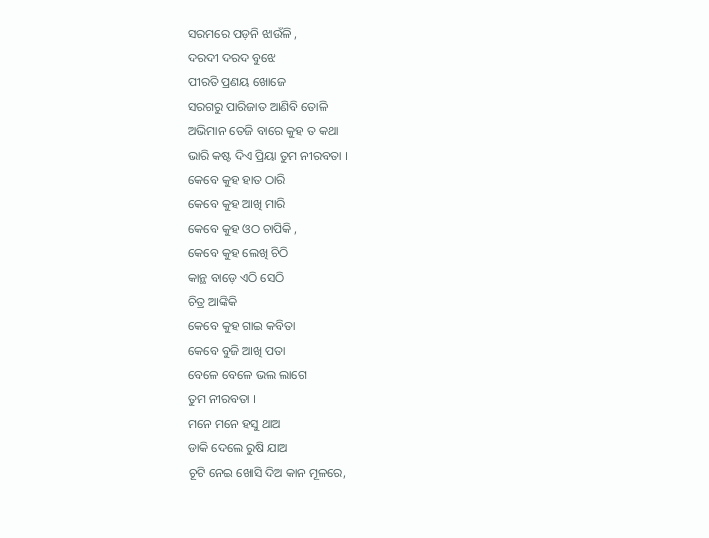ସରମରେ ପଡ଼ନି ଝାଉଁଳି ,
ଦରଦୀ ଦରଦ ବୁଝେ
ପୀରତି ପ୍ରଣୟ ଖୋଜେ
ସରଗରୁ ପାରିଜାତ ଆଣିବି ତୋଳି
ଅଭିମାନ ତେଜି ବାରେ କୁହ ତ କଥା
ଭାରି କଷ୍ଟ ଦିଏ ପ୍ରିୟା ତୁମ ନୀରବତା ।
କେବେ କୁହ ହାତ ଠାରି
କେବେ କୁହ ଆଖି ମାରି
କେବେ କୁହ ଓଠ ଚାପିକି ,
କେବେ କୁହ ଲେଖି ଚିଠି
କାନ୍ଥ ବାଡ଼େ ଏଠି ସେଠି
ଚିତ୍ର ଆଙ୍କିକି
କେବେ କୁହ ଗାଇ କବିତା
କେବେ ବୁଜି ଆଖି ପତା
ବେଳେ ବେଳେ ଭଲ ଲାଗେ
ତୁମ ନୀରବତା ।
ମନେ ମନେ ହସୁ ଥାଅ
ଡାକି ଦେଲେ ରୁଷି ଯାଅ
ଚୂଟି ନେଇ ଖୋସି ଦିଅ କାନ ମୂଳରେ,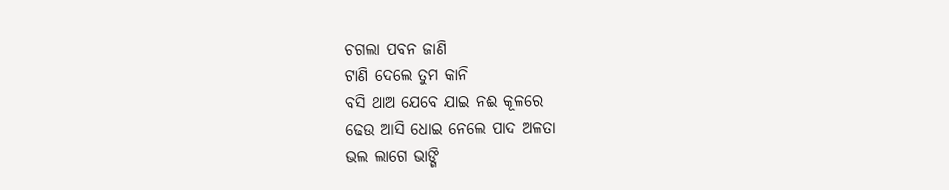ଚଗଲା ପବନ ଜାଣି
ଟାଣି ଦେଲେ ତୁମ କାନି
ବସି ଥାଅ ଯେବେ ଯାଇ ନଈ କୂଳରେ
ଢେଉ ଆସି ଧୋଇ ନେଲେ ପାଦ ଅଳତା
ଭଲ ଲାଗେ ଭାଙ୍ଗି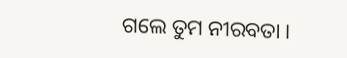ଗଲେ ତୁମ ନୀରବତା ।